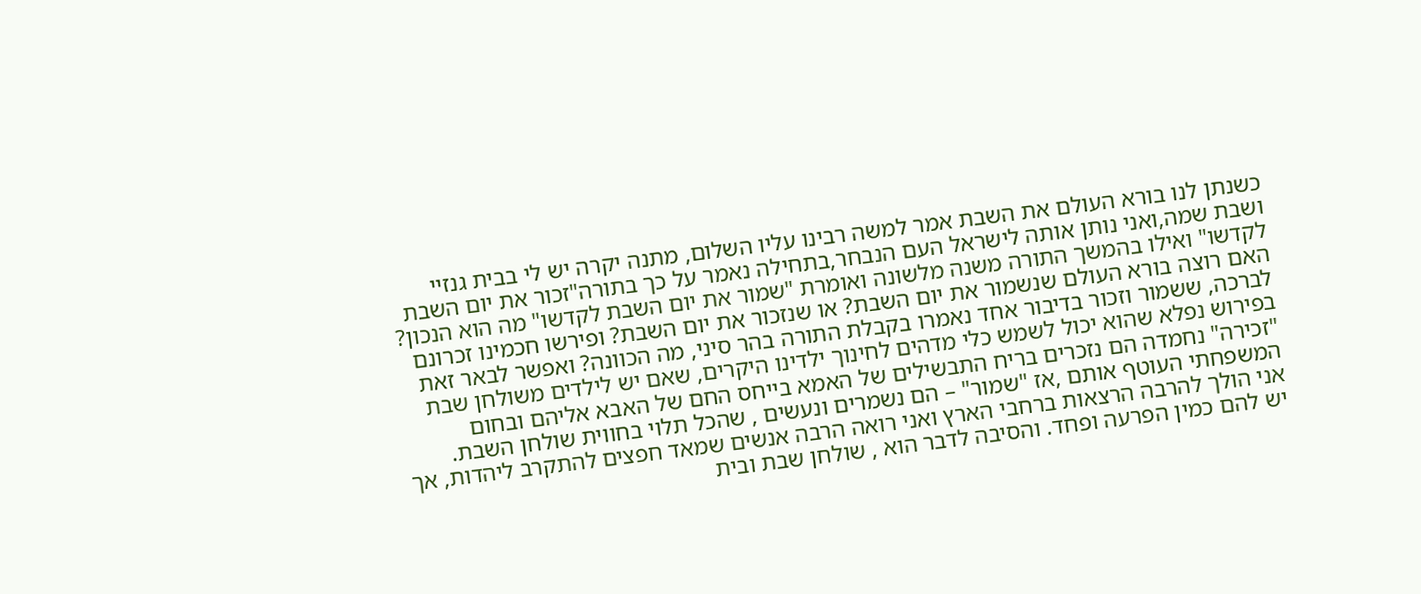כשנתן לנו בורא העולם את השבת אמר למשה רבינו עליו השלום, מתנה יקרה יש לי בבית גנזיי ושבת שמה,ואני נותן אותה לישראל העם הנבחר,בתחילה נאמר על כך בתורה"זכור את יום השבת לקדשו" ואילו בהמשך התורה משנה מלשונה ואומרת "שמור את יום השבת לקדשו" מה הוא הנכון? האם רוצה בורא העולם שנשמור את יום השבת? או שנזכור את יום השבת? ופירשו חכמינו זכרונם לברכה, ששמור וזכור בדיבור אחד נאמרו בקבלת התורה בהר סיני, מה הכוונה? ואפשר לבאר זאת בפירוש נפלא שהוא יכול לשמש כלי מדהים לחינוך ילדינו היקרים, שאם יש לילדים משולחן שבת "זכירה" נחמדה הם נזכרים בריח התבשילים של האמא בייחס החם של האבא אליהם ובחום המשפחתי העוטף אותם ,אז "שמור" – הם נשמרים ונעשים , שהכל תלוי בחווית שולחן השבת.
אני הולך להרבה הרצאות ברחבי הארץ ואני רואה הרבה אנשים שמאד חפצים להתקרב ליהדות, אך יש להם כמין הפרעה ופחד. והסיבה לדבר הוא , שולחן שבת ובית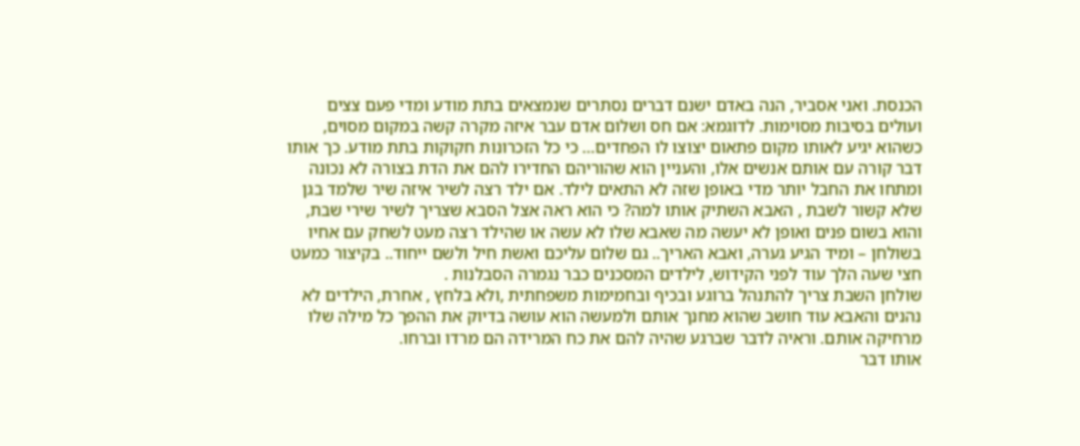הכנסת. ואני אסביר, הנה באדם ישנם דברים נסתרים שנמצאים בתת מודע ומדי פעם צצים ועולים בסיבות מסוימות. לדוגמא: אם חס ושלום אדם עבר איזה מקרה קשה במקום מסוים, כשהוא יגיע לאותו מקום פתאום יצוצו לו הפחדים… כי כל הזכרונות חקוקות בתת מודע. כך אותו דבר קורה עם אותם אנשים אלו, והעניין הוא שהוריהם החדירו להם את הדת בצורה לא נכונה ומתחו את החבל יותר מדי באופן שזה לא התאים לילד. אם ילד רצה לשיר איזה שיר שלמד בגן שלא קשור לשבת , האבא השתיק אותו למה? כי הוא ראה אצל הסבא שצריך לשיר שירי שבת, והוא בשום פנים ואופן לא יעשה מה שאבא שלו לא עשה או שהילד רצה מעט לשחק עם אחיו בשולחן – ומיד הגיע גערה, ואבא האריך.. גם שלום עליכם ואשת חיל ולשם ייחוד.. בקיצור כמעט חצי שעה הלך עוד לפני הקידוש, לילדים המסכנים כבר נגמרה הסבלנות .
שולחן השבת צריך להתנהל ברוגע ובכיף ובחמימות משפחתית ,ולא בלחץ , אחרת, הילדים לא נהנים והאבא עוד חושב שהוא מחנך אותם ולמעשה הוא עושה בדיוק את ההפך כל מילה שלו מרחיקה אותם. וראיה לדבר שברגע שהיה להם את כח המרידה הם מרדו וברחו.
אותו דבר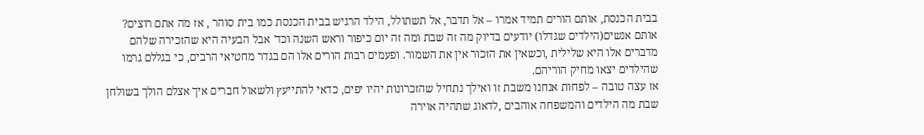בבית הכנסת, אותם הורים תמיד אמרו – אל תדבר, אל תשתולל, הילד הרגיש בבית הכנסת כמו בית סוהר , אז מה אתם רוצים? אותם אנשים(הילדים שגדלו) יודעים בדיוק מה זה שבת ומה זה יום כיפור וראש השנה וכד' אבל הבעיה היא שהזכירה שלהם מדברים אלו היא שלילית ,וכשאין את הזכור אין את השמור. ופעמים רבות הורים אלו הם בגדר מחטיאי הרבים, כי בגללם גרמו שהילדים יצאו מחיק הוריהם.
אז עצה טובה – לפחות אנחנו משבת זו ואילך נתחיל שהזכרונות יהיו יפים, כדאי להתייעץ ולשאול חברים איך אצלם הולך בשולחן שבת מה הילדים והמשפחה אוהבים ,לדאוג שתהיה אוירה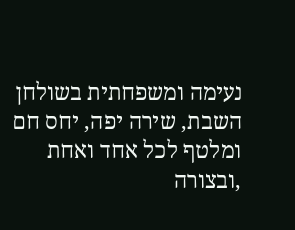נעימה ומשפחתית בשולחן השבת, שירה יפה, יחס חם ומלטף לכל אחד ואחת ,ובצורה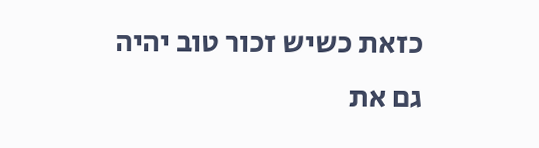כזאת כשיש זכור טוב יהיה גם את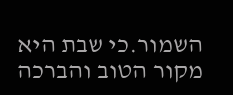השמור.כי שבת היא מקור הטוב והברכה